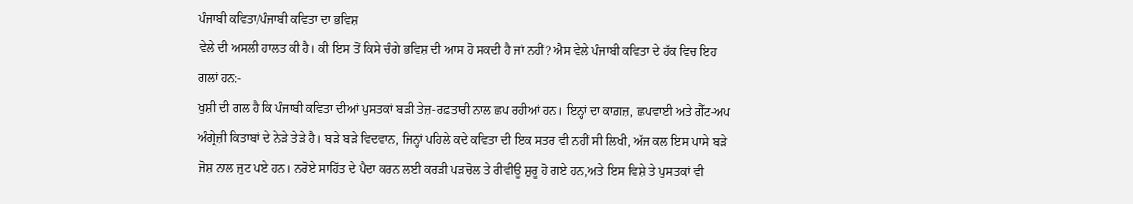ਪੰਜਾਬੀ ਕਵਿਤਾ/ਪੰਜਾਬੀ ਕਵਿਤਾ ਦਾ ਭਵਿਸ਼
ਵੇਲੇ ਦੀ ਅਸਲੀ ਹਾਲਤ ਕੀ ਹੈ। ਕੀ ਇਸ ਤੋਂ ਕਿਸੇ ਚੰਗੇ ਭਵਿਸ਼ ਦੀ ਆਸ ਹੋ ਸਕਦੀ ਹੈ ਜਾਂ ਨਹੀਂ? ਐਸ ਵੇਲੇ ਪੰਜਾਬੀ ਕਵਿਤਾ ਦੇ ਹੱਕ ਵਿਚ ਇਹ ਗਲਾਂ ਹਨ:-
ਖੁਸ਼ੀ ਦੀ ਗਲ ਹੈ ਕਿ ਪੰਜਾਬੀ ਕਵਿਤਾ ਦੀਆਂ ਪੁਸਤਕਾਂ ਬੜੀ ਤੇਜ਼-ਰਫ਼ਤਾਰੀ ਨਾਲ ਛਪ ਰਹੀਆਂ ਹਨ। ਇਨ੍ਹਾਂ ਦਾ ਕਾਗ਼ਜ਼, ਛਪਵਾਈ ਅਤੇ ਗੈੱਟ-ਅਪ ਅੰਗ੍ਰੇਜ਼ੀ ਕਿਤਾਬਾਂ ਦੇ ਨੇੜੇ ਤੇੜੇ ਹੈ। ਬੜੇ ਬੜੇ ਵਿਦਵਾਨ, ਜਿਨ੍ਹਾਂ ਪਹਿਲੇ ਕਦੇ ਕਵਿਤਾ ਦੀ ਇਕ ਸਤਰ ਵੀ ਨਹੀਂ ਸੀ ਲਿਖੀ, ਅੱਜ ਕਲ ਇਸ ਪਾਸੇ ਬੜੇ ਜੋਸ਼ ਨਾਲ ਜੁਟ ਪਏ ਹਨ। ਨਰੋਏ ਸਾਹਿੱਤ ਦੇ ਪੈਦਾ ਕਰਨ ਲਈ ਕਰੜੀ ਪੜਚੋਲ ਤੇ ਰੀਵੀਊ ਸ਼ੁਰੂ ਹੋ ਗਏ ਹਨ,ਅਤੇ ਇਸ ਵਿਸ਼ੇ ਤੇ ਪੁਸਤਕਾਂ ਵੀ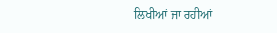ਲਿਖੀਆਂ ਜਾ ਰਹੀਆਂ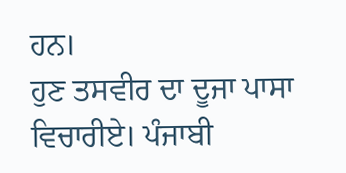ਹਨ।
ਹੁਣ ਤਸਵੀਰ ਦਾ ਦੂਜਾ ਪਾਸਾ ਵਿਚਾਰੀਏ। ਪੰਜਾਬੀ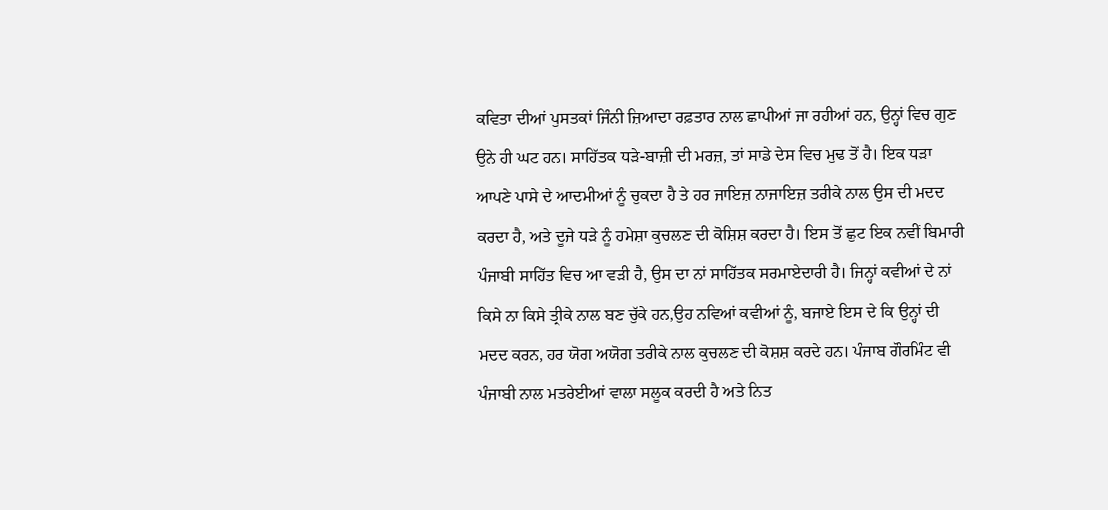ਕਵਿਤਾ ਦੀਆਂ ਪੁਸਤਕਾਂ ਜਿੰਨੀ ਜ਼ਿਆਦਾ ਰਫ਼ਤਾਰ ਨਾਲ ਛਾਪੀਆਂ ਜਾ ਰਹੀਆਂ ਹਨ, ਉਨ੍ਹਾਂ ਵਿਚ ਗੁਣ ਉਨੇ ਹੀ ਘਟ ਹਨ। ਸਾਹਿੱਤਕ ਧੜੇ-ਬਾਜ਼ੀ ਦੀ ਮਰਜ਼, ਤਾਂ ਸਾਡੇ ਦੇਸ ਵਿਚ ਮੁਢ ਤੋਂ ਹੈ। ਇਕ ਧੜਾ ਆਪਣੇ ਪਾਸੇ ਦੇ ਆਦਮੀਆਂ ਨੂੰ ਚੁਕਦਾ ਹੈ ਤੇ ਹਰ ਜਾਇਜ਼ ਨਾਜਾਇਜ਼ ਤਰੀਕੇ ਨਾਲ ਉਸ ਦੀ ਮਦਦ ਕਰਦਾ ਹੈ, ਅਤੇ ਦੂਜੇ ਧੜੇ ਨੂੰ ਹਮੇਸ਼ਾ ਕੁਚਲਣ ਦੀ ਕੋਸ਼ਿਸ਼ ਕਰਦਾ ਹੈ। ਇਸ ਤੋਂ ਛੁਟ ਇਕ ਨਵੀਂ ਬਿਮਾਰੀ ਪੰਜਾਬੀ ਸਾਹਿੱਤ ਵਿਚ ਆ ਵੜੀ ਹੈ, ਉਸ ਦਾ ਨਾਂ ਸਾਹਿੱਤਕ ਸਰਮਾਏਦਾਰੀ ਹੈ। ਜਿਨ੍ਹਾਂ ਕਵੀਆਂ ਦੇ ਨਾਂ ਕਿਸੇ ਨਾ ਕਿਸੇ ਤ੍ਰੀਕੇ ਨਾਲ ਬਣ ਚੁੱਕੇ ਹਨ,ਉਹ ਨਵਿਆਂ ਕਵੀਆਂ ਨੂੰ, ਬਜਾਏ ਇਸ ਦੇ ਕਿ ਉਨ੍ਹਾਂ ਦੀ ਮਦਦ ਕਰਨ, ਹਰ ਯੋਗ ਅਯੋਗ ਤਰੀਕੇ ਨਾਲ ਕੁਚਲਣ ਦੀ ਕੋਸ਼ਸ਼ ਕਰਦੇ ਹਨ। ਪੰਜਾਬ ਗੌਰਮਿੰਟ ਵੀ ਪੰਜਾਬੀ ਨਾਲ ਮਤਰੇਈਆਂ ਵਾਲਾ ਸਲੂਕ ਕਰਦੀ ਹੈ ਅਤੇ ਨਿਤ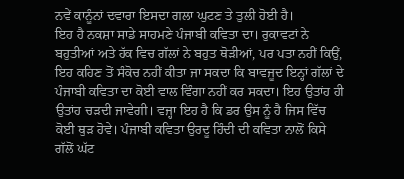ਨਵੇਂ ਕਾਨੂੰਨਾਂ ਦਵਾਰਾ ਇਸਦਾ ਗਲਾ ਘੁਟਣ ਤੇ ਤੁਲੀ ਹੋਈ ਹੈ।
ਇਹ ਹੈ ਨਕਸ਼ਾ ਸਾਡੇ ਸਾਹਮਣੇ ਪੰਜਾਬੀ ਕਵਿਤਾ ਦਾ। ਰੁਕਾਵਟਾਂ ਨੇ ਬਹੁਤੀਆਂ ਅਤੇ ਹੱਕ ਵਿਚ ਗੱਲਾਂ ਨੇ ਬਹੁਤ ਥੋੜੀਆਂ, ਪਰ ਪਤਾ ਨਹੀਂ ਕਿਉਂ, ਇਹ ਕਹਿਣ ਤੋਂ ਸੰਕੋਚ ਨਹੀਂ ਕੀਤਾ ਜਾ ਸਕਦਾ ਕਿ ਬਾਵਜੂਦ ਇਨ੍ਹਾਂ ਗੱਲਾਂ ਦੇ ਪੰਜਾਬੀ ਕਵਿਤਾ ਦਾ ਕੋਈ ਵਾਲ ਵਿੰਗਾ ਨਹੀਂ ਕਰ ਸਕਦਾ। ਇਹ ਉਤਾਂਹ ਹੀ ਉਤਾਂਹ ਚੜਦੀ ਜਾਵੇਗੀ। ਵਜ੍ਹਾ ਇਹ ਹੈ ਕਿ ਡਰ ਉਸ ਨੂੰ ਹੈ ਜਿਸ ਵਿੱਚ ਕੋਈ ਥੁੜ ਹੋਵੇ। ਪੰਜਾਬੀ ਕਵਿਤਾ ਉਰਦੂ ਹਿੰਦੀ ਦੀ ਕਵਿਤਾ ਨਾਲੋਂ ਕਿਸੇ ਗੱਲੋਂ ਘੱਟ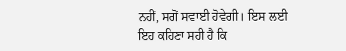ਨਹੀਂ, ਸਗੋਂ ਸਵਾਈ ਹੋਵੇਗੀ। ਇਸ ਲਈ ਇਹ ਕਹਿਣਾ ਸਹੀ ਹੈ ਕਿ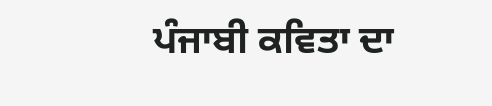ਪੰਜਾਬੀ ਕਵਿਤਾ ਦਾ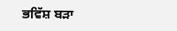ਭਵਿੱਸ਼ ਬੜਾ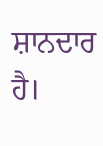ਸ਼ਾਨਦਾਰ ਹੈ।